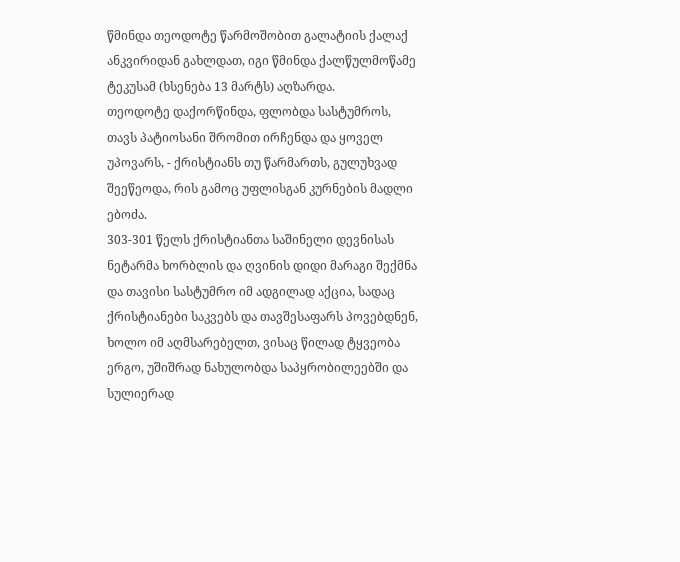წმინდა თეოდოტე წარმოშობით გალატიის ქალაქ ანკვირიდან გახლდათ, იგი წმინდა ქალწულმოწამე ტეკუსამ (ხსენება 13 მარტს) აღზარდა.
თეოდოტე დაქორწინდა, ფლობდა სასტუმროს, თავს პატიოსანი შრომით ირჩენდა და ყოველ უპოვარს, - ქრისტიანს თუ წარმართს, გულუხვად შეეწეოდა, რის გამოც უფლისგან კურნების მადლი ებოძა.
303-301 წელს ქრისტიანთა საშინელი დევნისას ნეტარმა ხორბლის და ღვინის დიდი მარაგი შექმნა და თავისი სასტუმრო იმ ადგილად აქცია, სადაც ქრისტიანები საკვებს და თავშესაფარს პოვებდნენ, ხოლო იმ აღმსარებელთ, ვისაც წილად ტყვეობა ერგო, უშიშრად ნახულობდა საპყრობილეებში და სულიერად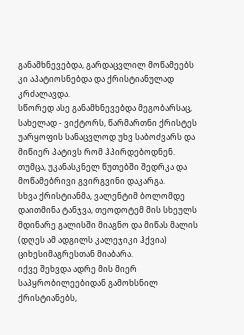განამხნევებდა, გარდაცვლილ მოწამეებს კი აპატიოსნებდა და ქრისტიანულად კრძალავდა.
სწორედ ასე განამხნევებდა მეგობარსაც, სახელად - ვიქტორს, წარმართნი ქრისტეს უარყოფის სანაცვლოდ უხვ საბოძვარს და მიწიერ პატივს რომ ჰპირდებოდნენ. თუმცა, უკანასკნელ წუთებში შედრკა და მოწამებრივი გვირგვინი დაკარგა.
სხვა ქრისტიანმა, ვალენტიმ ბოლომდე დაითმინა ტანჯვა, თეოდოტემ მის სხეულს მდინარე გალისში მიაგნო და მიწას მალის (დღეს ამ ადგილს კალეჯიკი ჰქვია) ციხესიმაგრესთან მიაბარა.
იქვე შეხვდა ადრე მის მიერ საპყრობილეებიდან გამოხსნილ ქრისტიანებს,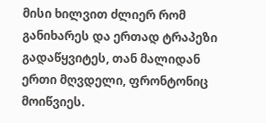მისი ხილვით ძლიერ რომ განიხარეს და ერთად ტრაპეზი გადაწყვიტეს, თან მალიდან ერთი მღვდელი, ფრონტონიც მოიწვიეს.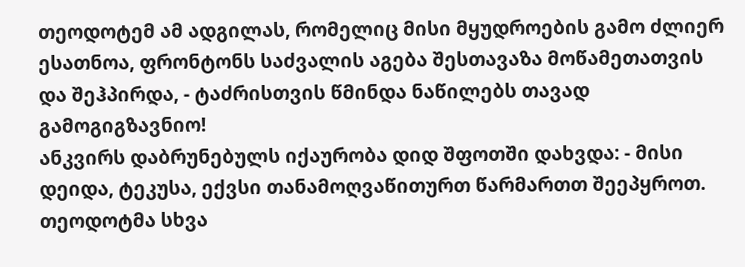თეოდოტემ ამ ადგილას, რომელიც მისი მყუდროების გამო ძლიერ ესათნოა, ფრონტონს საძვალის აგება შესთავაზა მოწამეთათვის და შეჰპირდა, - ტაძრისთვის წმინდა ნაწილებს თავად გამოგიგზავნიო!
ანკვირს დაბრუნებულს იქაურობა დიდ შფოთში დახვდა: - მისი დეიდა, ტეკუსა, ექვსი თანამოღვაწითურთ წარმართთ შეეპყროთ.
თეოდოტმა სხვა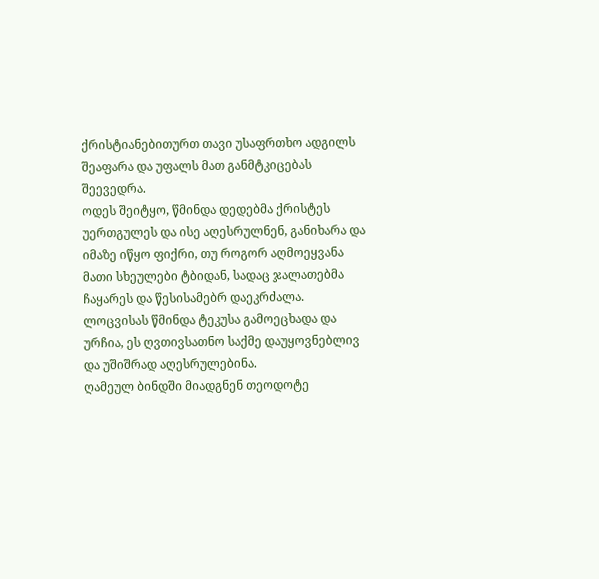ქრისტიანებითურთ თავი უსაფრთხო ადგილს შეაფარა და უფალს მათ განმტკიცებას შეევედრა.
ოდეს შეიტყო, წმინდა დედებმა ქრისტეს უერთგულეს და ისე აღესრულნენ, განიხარა და იმაზე იწყო ფიქრი, თუ როგორ აღმოეყვანა მათი სხეულები ტბიდან, სადაც ჯალათებმა ჩაყარეს და წესისამებრ დაეკრძალა.
ლოცვისას წმინდა ტეკუსა გამოეცხადა და ურჩია, ეს ღვთივსათნო საქმე დაუყოვნებლივ და უშიშრად აღესრულებინა.
ღამეულ ბინდში მიადგნენ თეოდოტე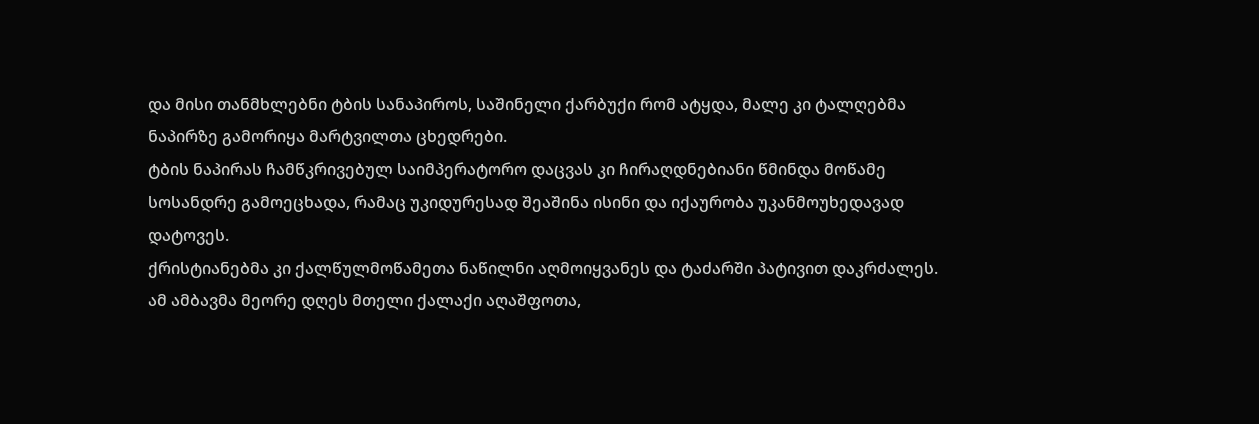და მისი თანმხლებნი ტბის სანაპიროს, საშინელი ქარბუქი რომ ატყდა, მალე კი ტალღებმა ნაპირზე გამორიყა მარტვილთა ცხედრები.
ტბის ნაპირას ჩამწკრივებულ საიმპერატორო დაცვას კი ჩირაღდნებიანი წმინდა მოწამე სოსანდრე გამოეცხადა, რამაც უკიდურესად შეაშინა ისინი და იქაურობა უკანმოუხედავად დატოვეს.
ქრისტიანებმა კი ქალწულმოწამეთა ნაწილნი აღმოიყვანეს და ტაძარში პატივით დაკრძალეს.
ამ ამბავმა მეორე დღეს მთელი ქალაქი აღაშფოთა,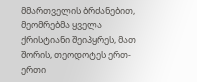მმართველის ბრძანებით, მეომრებმა ყველა ქრისტიანი შეიპყრეს, მათ შორის, თეოდოტეს ერთ-ერთი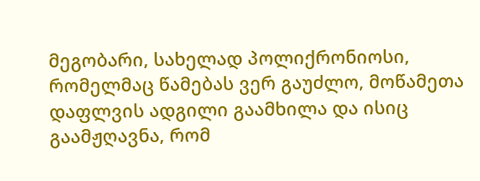მეგობარი, სახელად პოლიქრონიოსი, რომელმაც წამებას ვერ გაუძლო, მოწამეთა დაფლვის ადგილი გაამხილა და ისიც გაამჟღავნა, რომ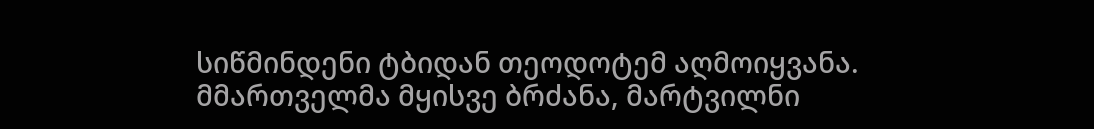სიწმინდენი ტბიდან თეოდოტემ აღმოიყვანა.
მმართველმა მყისვე ბრძანა, მარტვილნი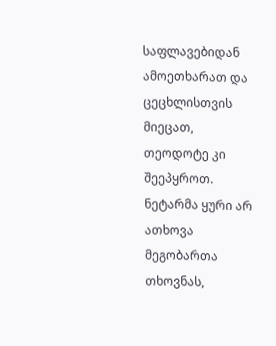საფლავებიდან ამოეთხარათ და ცეცხლისთვის მიეცათ, თეოდოტე კი შეეპყროთ.
ნეტარმა ყური არ ათხოვა მეგობართა თხოვნას,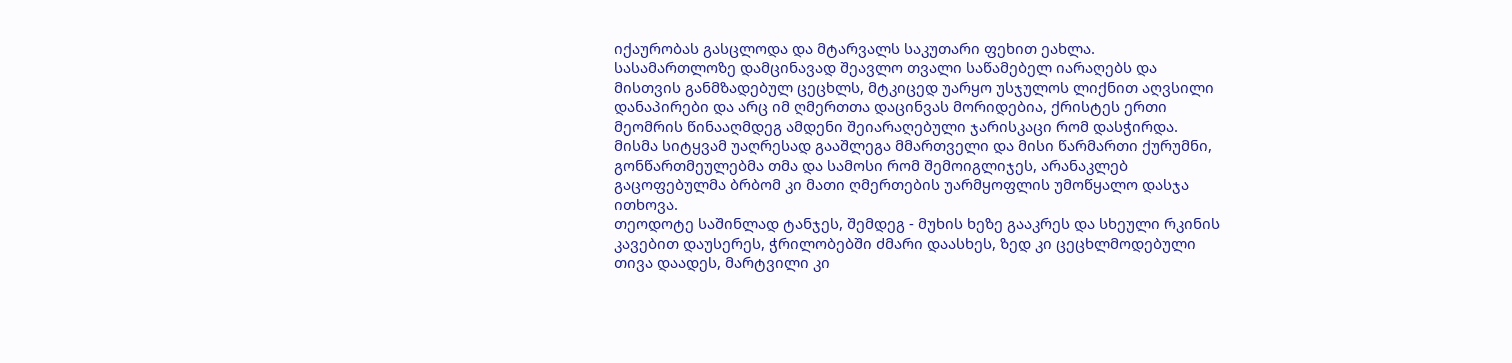იქაურობას გასცლოდა და მტარვალს საკუთარი ფეხით ეახლა.
სასამართლოზე დამცინავად შეავლო თვალი საწამებელ იარაღებს და მისთვის განმზადებულ ცეცხლს, მტკიცედ უარყო უსჯულოს ლიქნით აღვსილი დანაპირები და არც იმ ღმერთთა დაცინვას მორიდებია, ქრისტეს ერთი მეომრის წინააღმდეგ ამდენი შეიარაღებული ჯარისკაცი რომ დასჭირდა.
მისმა სიტყვამ უაღრესად გააშლეგა მმართველი და მისი წარმართი ქურუმნი, გონწართმეულებმა თმა და სამოსი რომ შემოიგლიჯეს, არანაკლებ გაცოფებულმა ბრბომ კი მათი ღმერთების უარმყოფლის უმოწყალო დასჯა ითხოვა.
თეოდოტე საშინლად ტანჯეს, შემდეგ - მუხის ხეზე გააკრეს და სხეული რკინის კავებით დაუსერეს, ჭრილობებში ძმარი დაასხეს, ზედ კი ცეცხლმოდებული თივა დაადეს, მარტვილი კი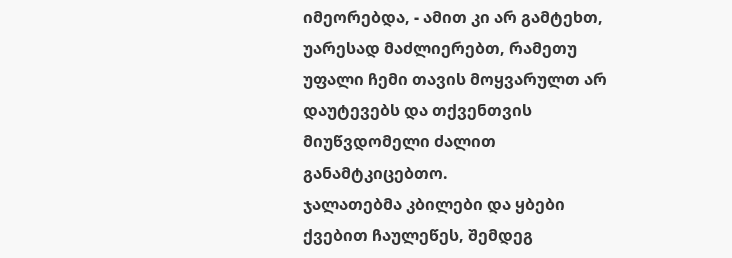იმეორებდა, - ამით კი არ გამტეხთ, უარესად მაძლიერებთ, რამეთუ უფალი ჩემი თავის მოყვარულთ არ დაუტევებს და თქვენთვის მიუწვდომელი ძალით განამტკიცებთო.
ჯალათებმა კბილები და ყბები ქვებით ჩაულეწეს, შემდეგ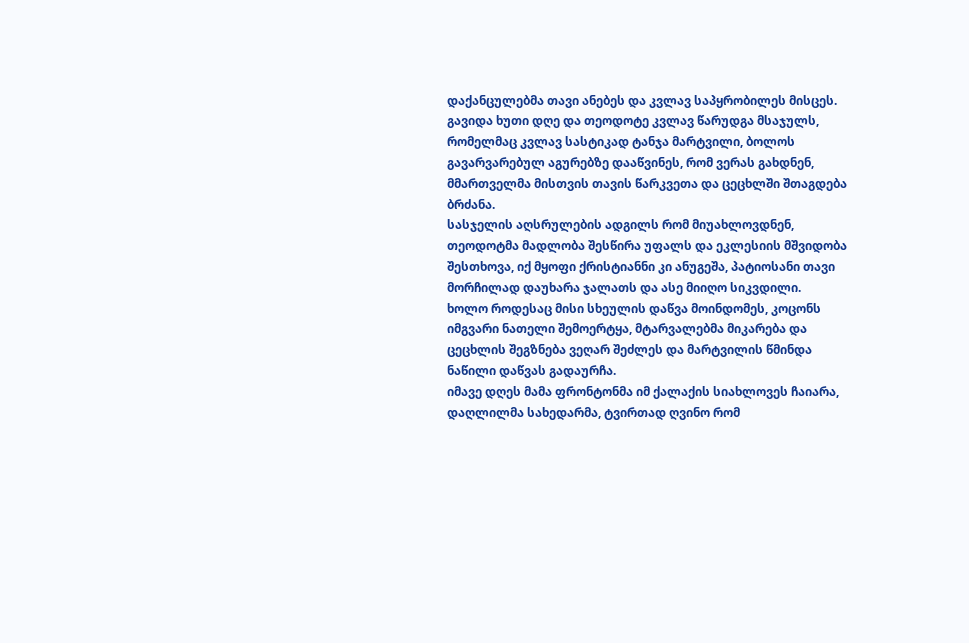დაქანცულებმა თავი ანებეს და კვლავ საპყრობილეს მისცეს.
გავიდა ხუთი დღე და თეოდოტე კვლავ წარუდგა მსაჯულს, რომელმაც კვლავ სასტიკად ტანჯა მარტვილი, ბოლოს გავარვარებულ აგურებზე დააწვინეს, რომ ვერას გახდნენ, მმართველმა მისთვის თავის წარკვეთა და ცეცხლში შთაგდება ბრძანა.
სასჯელის აღსრულების ადგილს რომ მიუახლოვდნენ, თეოდოტმა მადლობა შესწირა უფალს და ეკლესიის მშვიდობა შესთხოვა, იქ მყოფი ქრისტიანნი კი ანუგეშა, პატიოსანი თავი მორჩილად დაუხარა ჯალათს და ასე მიიღო სიკვდილი.
ხოლო როდესაც მისი სხეულის დაწვა მოინდომეს, კოცონს იმგვარი ნათელი შემოერტყა, მტარვალებმა მიკარება და ცეცხლის შეგზნება ვეღარ შეძლეს და მარტვილის წმინდა ნაწილი დაწვას გადაურჩა.
იმავე დღეს მამა ფრონტონმა იმ ქალაქის სიახლოვეს ჩაიარა, დაღლილმა სახედარმა, ტვირთად ღვინო რომ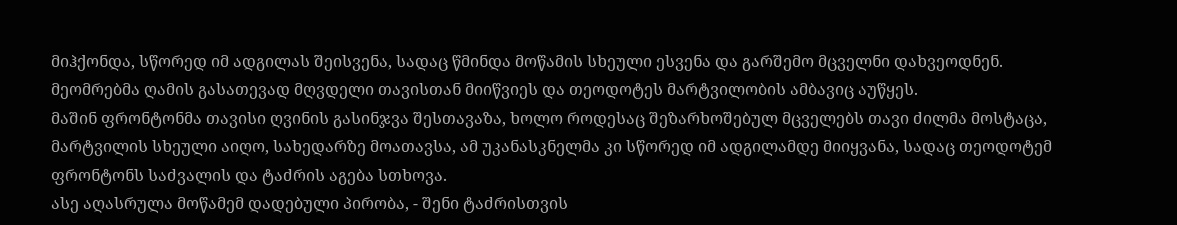მიჰქონდა, სწორედ იმ ადგილას შეისვენა, სადაც წმინდა მოწამის სხეული ესვენა და გარშემო მცველნი დახვეოდნენ.
მეომრებმა ღამის გასათევად მღვდელი თავისთან მიიწვიეს და თეოდოტეს მარტვილობის ამბავიც აუწყეს.
მაშინ ფრონტონმა თავისი ღვინის გასინჯვა შესთავაზა, ხოლო როდესაც შეზარხოშებულ მცველებს თავი ძილმა მოსტაცა, მარტვილის სხეული აიღო, სახედარზე მოათავსა, ამ უკანასკნელმა კი სწორედ იმ ადგილამდე მიიყვანა, სადაც თეოდოტემ ფრონტონს საძვალის და ტაძრის აგება სთხოვა.
ასე აღასრულა მოწამემ დადებული პირობა, - შენი ტაძრისთვის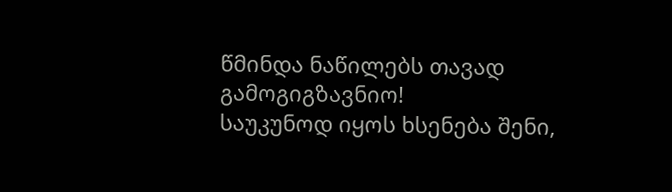წმინდა ნაწილებს თავად გამოგიგზავნიო!
საუკუნოდ იყოს ხსენება შენი,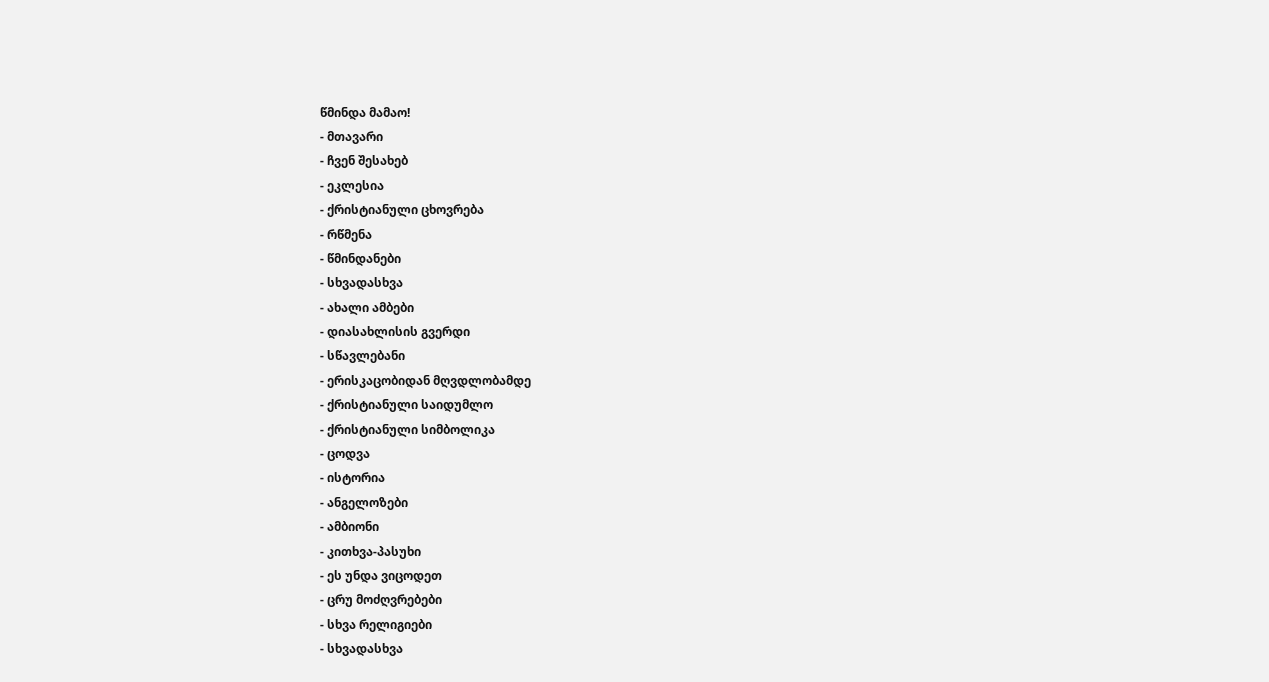წმინდა მამაო!
- მთავარი
- ჩვენ შესახებ
- ეკლესია
- ქრისტიანული ცხოვრება
- რწმენა
- წმინდანები
- სხვადასხვა
- ახალი ამბები
- დიასახლისის გვერდი
- სწავლებანი
- ერისკაცობიდან მღვდლობამდე
- ქრისტიანული საიდუმლო
- ქრისტიანული სიმბოლიკა
- ცოდვა
- ისტორია
- ანგელოზები
- ამბიონი
- კითხვა-პასუხი
- ეს უნდა ვიცოდეთ
- ცრუ მოძღვრებები
- სხვა რელიგიები
- სხვადასხვა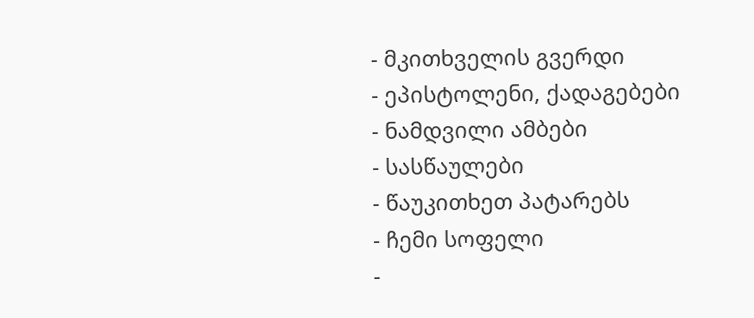- მკითხველის გვერდი
- ეპისტოლენი, ქადაგებები
- ნამდვილი ამბები
- სასწაულები
- წაუკითხეთ პატარებს
- ჩემი სოფელი
-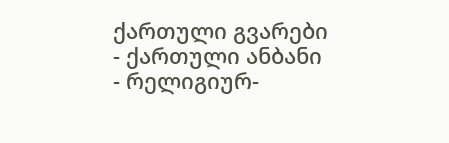ქართული გვარები
- ქართული ანბანი
- რელიგიურ-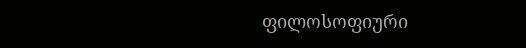ფილოსოფიური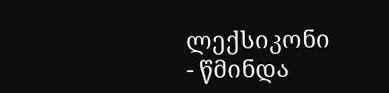ლექსიკონი
- წმინდა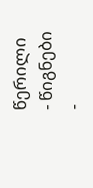წერილი
- წიგნები
-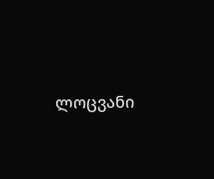ლოცვანი